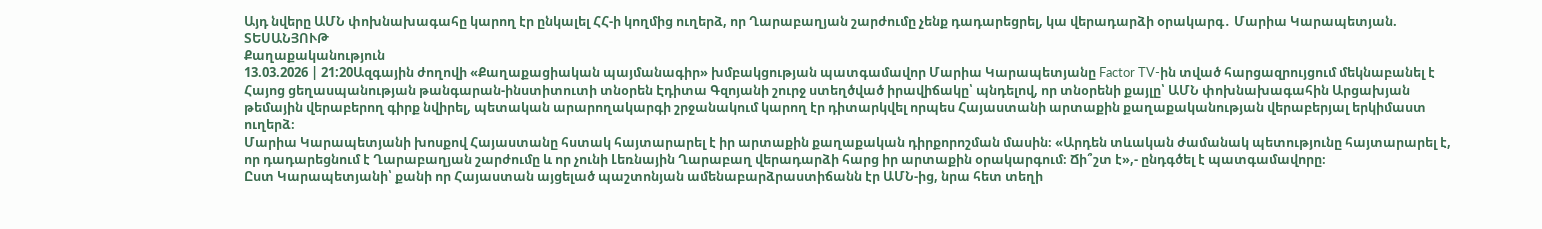Այդ նվերը ԱՄՆ փոխնախագահը կարող էր ընկալել ՀՀ-ի կողմից ուղերձ, որ Ղարաբաղյան շարժումը չենք դադարեցրել, կա վերադարձի օրակարգ․ Մարիա Կարապետյան. ՏԵՍԱՆՅՈՒԹ
Քաղաքականություն
13.03.2026 | 21:20Ազգային ժողովի «Քաղաքացիական պայմանագիր» խմբակցության պատգամավոր Մարիա Կարապետյանը Factor TV-ին տված հարցազրույցում մեկնաբանել է Հայոց ցեղասպանության թանգարան-ինստիտուտի տնօրեն Էդիտա Գզոյանի շուրջ ստեղծված իրավիճակը՝ պնդելով, որ տնօրենի քայլը՝ ԱՄՆ փոխնախագահին Արցախյան թեմային վերաբերող գիրք նվիրել, պետական արարողակարգի շրջանակում կարող էր դիտարկվել որպես Հայաստանի արտաքին քաղաքականության վերաբերյալ երկիմաստ ուղերձ։
Մարիա Կարապետյանի խոսքով Հայաստանը հստակ հայտարարել է իր արտաքին քաղաքական դիրքորոշման մասին։ «Արդեն տևական ժամանակ պետությունը հայտարարել է, որ դադարեցնում է Ղարաբաղյան շարժումը և որ չունի Լեռնային Ղարաբաղ վերադարձի հարց իր արտաքին օրակարգում։ Ճի՞շտ է»,- ընդգծել է պատգամավորը։
Ըստ Կարապետյանի՝ քանի որ Հայաստան այցելած պաշտոնյան ամենաբարձրաստիճանն էր ԱՄՆ-ից, նրա հետ տեղի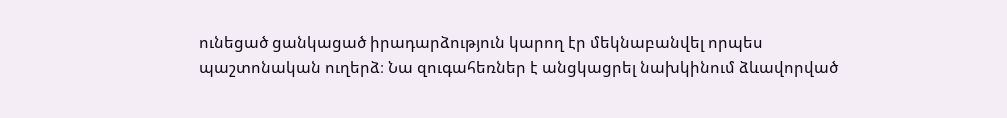ունեցած ցանկացած իրադարձություն կարող էր մեկնաբանվել որպես պաշտոնական ուղերձ։ Նա զուգահեռներ է անցկացրել նախկինում ձևավորված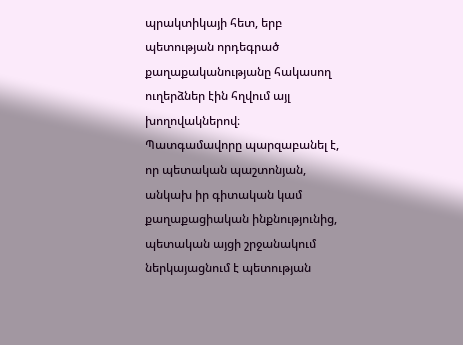պրակտիկայի հետ, երբ պետության որդեգրած քաղաքականությանը հակասող ուղերձներ էին հղվում այլ խողովակներով։
Պատգամավորը պարզաբանել է, որ պետական պաշտոնյան, անկախ իր գիտական կամ քաղաքացիական ինքնությունից, պետական այցի շրջանակում ներկայացնում է պետության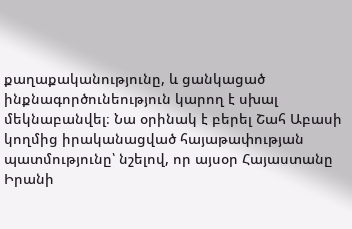քաղաքականությունը, և ցանկացած ինքնագործունեություն կարող է սխալ մեկնաբանվել։ Նա օրինակ է բերել Շահ Աբասի կողմից իրականացված հայաթափության պատմությունը՝ նշելով, որ այսօր Հայաստանը Իրանի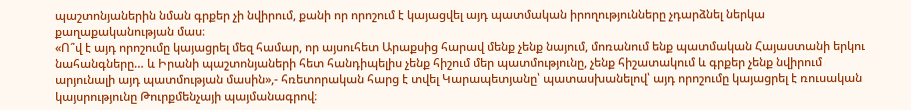պաշտոնյաներին նման գրքեր չի նվիրում, քանի որ որոշում է կայացվել այդ պատմական իրողությունները չդարձնել ներկա քաղաքականության մաս։
«Ո՞վ է այդ որոշումը կայացրել մեզ համար, որ այսուհետ Արաքսից հարավ մենք չենք նայում, մոռանում ենք պատմական Հայաստանի երկու նահանգները… և Իրանի պաշտոնյաների հետ հանդիպելիս չենք հիշում մեր պատմությունը, չենք հիշատակում և գրքեր չենք նվիրում արյունալի այդ պատմության մասին»,- հռետորական հարց է տվել Կարապետյանը՝ պատասխանելով՝ այդ որոշումը կայացրել է ռուսական կայսրությունը Թուրքմենչայի պայմանագրով։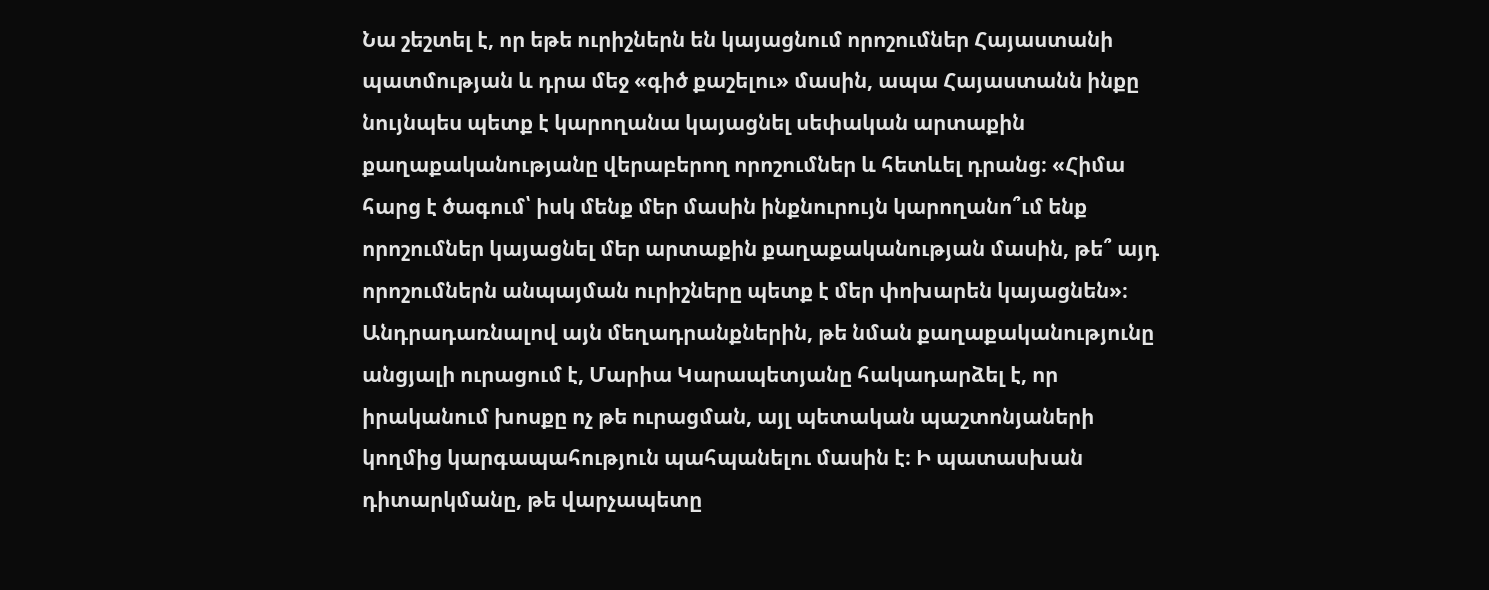Նա շեշտել է, որ եթե ուրիշներն են կայացնում որոշումներ Հայաստանի պատմության և դրա մեջ «գիծ քաշելու» մասին, ապա Հայաստանն ինքը նույնպես պետք է կարողանա կայացնել սեփական արտաքին քաղաքականությանը վերաբերող որոշումներ և հետևել դրանց։ «Հիմա հարց է ծագում՝ իսկ մենք մեր մասին ինքնուրույն կարողանո՞ւմ ենք որոշումներ կայացնել մեր արտաքին քաղաքականության մասին, թե՞ այդ որոշումներն անպայման ուրիշները պետք է մեր փոխարեն կայացնեն»։
Անդրադառնալով այն մեղադրանքներին, թե նման քաղաքականությունը անցյալի ուրացում է, Մարիա Կարապետյանը հակադարձել է, որ իրականում խոսքը ոչ թե ուրացման, այլ պետական պաշտոնյաների կողմից կարգապահություն պահպանելու մասին է։ Ի պատասխան դիտարկմանը, թե վարչապետը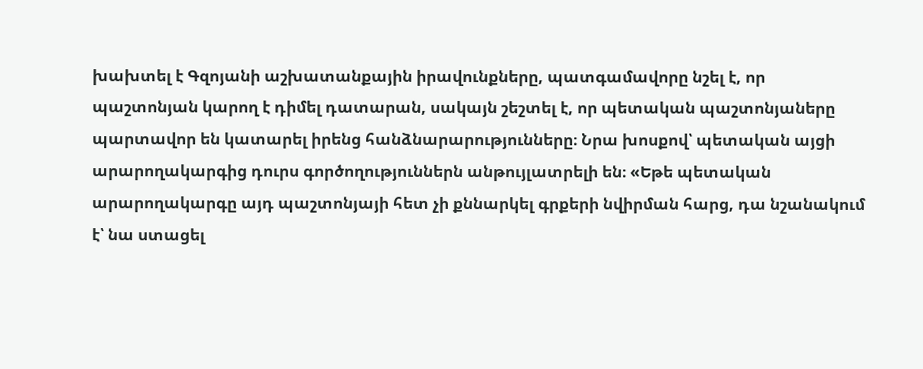խախտել է Գզոյանի աշխատանքային իրավունքները, պատգամավորը նշել է, որ պաշտոնյան կարող է դիմել դատարան, սակայն շեշտել է, որ պետական պաշտոնյաները պարտավոր են կատարել իրենց հանձնարարությունները։ Նրա խոսքով՝ պետական այցի արարողակարգից դուրս գործողություններն անթույլատրելի են։ «Եթե պետական արարողակարգը այդ պաշտոնյայի հետ չի քննարկել գրքերի նվիրման հարց, դա նշանակում է՝ նա ստացել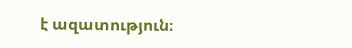է ազատություն։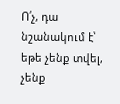Ո՛չ, դա նշանակում է՝ եթե չենք տվել, չենք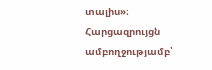տալիս»։
Հարցազրույցն ամբողջությամբ՝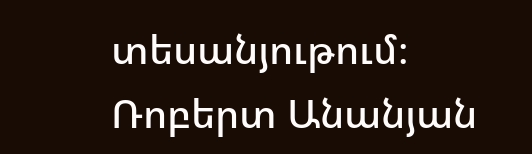տեսանյութում։
Ռոբերտ Անանյան